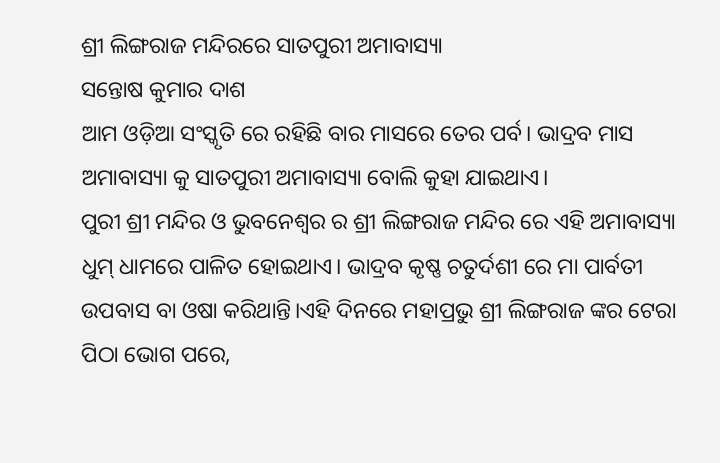ଶ୍ରୀ ଲିଙ୍ଗରାଜ ମନ୍ଦିରରେ ସାତପୁରୀ ଅମାବାସ୍ୟା
ସନ୍ତୋଷ କୁମାର ଦାଶ
ଆମ ଓଡ଼ିଆ ସଂସ୍କୃତି ରେ ରହିଛି ବାର ମାସରେ ତେର ପର୍ବ। ଭାଦ୍ରବ ମାସ ଅମାବାସ୍ୟା କୁ ସାତପୁରୀ ଅମାବାସ୍ୟା ବୋଲି କୁହା ଯାଇଥାଏ।
ପୁରୀ ଶ୍ରୀ ମନ୍ଦିର ଓ ଭୁବନେଶ୍ବର ର ଶ୍ରୀ ଲିଙ୍ଗରାଜ ମନ୍ଦିର ରେ ଏହି ଅମାବାସ୍ୟା ଧୁମ୍ ଧାମରେ ପାଳିତ ହୋଇଥାଏ। ଭାଦ୍ରବ କୃଷ୍ଣ ଚତୁର୍ଦଶୀ ରେ ମା ପାର୍ବତୀ ଉପବାସ ବା ଓଷା କରିଥାନ୍ତି।ଏହି ଦିନରେ ମହାପ୍ରଭୁ ଶ୍ରୀ ଲିଙ୍ଗରାଜ ଙ୍କର ଟେରା ପିଠା ଭୋଗ ପରେ,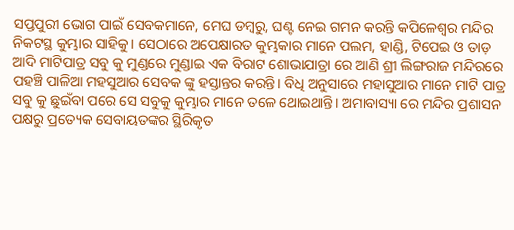ସପ୍ତପୁରୀ ଭୋଗ ପାଇଁ ସେବକମାନେ, ମେଘ ଡମ୍ବରୁ, ଘଣ୍ଟ ନେଇ ଗମନ କରନ୍ତି କପିଳେଶ୍ୱର ମନ୍ଦିର ନିକଟସ୍ଥ କୁମ୍ଭାର ସାହିକୁ। ସେଠାରେ ଅପେକ୍ଷାରତ କୁମ୍ଭକାର ମାନେ ପଲମ, ହାଣ୍ଡି, ଟିପେଇ ଓ ତାଡ଼ ଆଦି ମାଟିପାତ୍ର ସବୁ କୁ ମୁଣ୍ଡରେ ମୁଣ୍ଡାଇ ଏକ ବିରାଟ ଶୋଭାଯାତ୍ରା ରେ ଆଣି ଶ୍ରୀ ଲିଙ୍ଗରାଜ ମନ୍ଦିରରେ ପହଞ୍ଚି ପାଳିଆ ମହସୁଆର ସେବକ ଙ୍କୁ ହସ୍ତାନ୍ତର କରନ୍ତି। ବିଧି ଅନୁସାରେ ମହାସୁଆର ମାନେ ମାଟି ପାତ୍ର ସବୁ କୁ ଛୁଇଁବା ପରେ ସେ ସବୁକୁ କୁମ୍ଭାର ମାନେ ତଳେ ଥୋଇଥାନ୍ତି। ଅମାବାସ୍ୟା ରେ ମନ୍ଦିର ପ୍ରଶାସନ ପକ୍ଷରୁ ପ୍ରତ୍ୟେକ ସେବାୟତଙ୍କର ସ୍ଥିରିକୃତ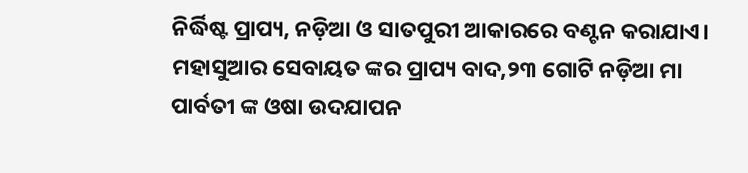ନିର୍ଦ୍ଧିଷ୍ଟ ପ୍ରାପ୍ୟ, ନଡ଼ିଆ ଓ ସାତପୁରୀ ଆକାରରେ ବଣ୍ଟନ କରାଯାଏ। ମହାସୁଆର ସେବାୟତ ଙ୍କର ପ୍ରାପ୍ୟ ବାଦ,୨୩ ଗୋଟି ନଡ଼ିଆ ମା ପାର୍ବତୀ ଙ୍କ ଓଷା ଉଦଯାପନ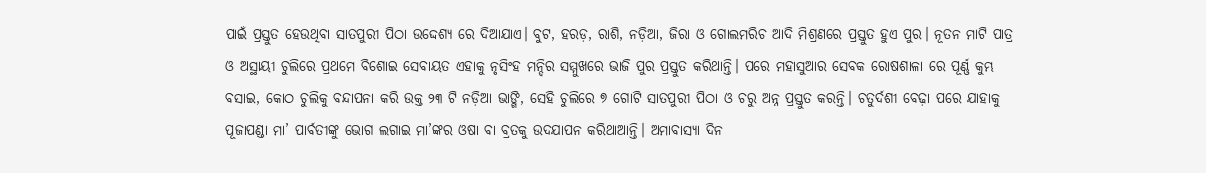ପାଇଁ ପ୍ରସ୍ତୁତ ହେଉଥିବା ସାତପୁରୀ ପିଠା ଉଦ୍ଦେଶ୍ୟ ରେ ଦିଆଯାଏ। ବୁଟ, ହରଡ଼, ରାଶି, ନଡ଼ିଆ, ଜିରା ଓ ଗୋଲମରିଚ ଆଦି ମିଶ୍ରଣରେ ପ୍ରସ୍ତୁତ ହୁଏ ପୁର। ନୂତନ ମାଟି ପାତ୍ର ଓ ଅସ୍ଥାୟୀ ଚୁଲିରେ ପ୍ରଥମେ ବିଶୋଇ ସେବାୟତ ଏହାକୁ ନୃସିଂହ ମନ୍ଦିର ସମ୍ମୁଖରେ ଭାଜି ପୁର ପ୍ରସ୍ତୁତ କରିଥାନ୍ତି। ପରେ ମହାସୁଆର ସେବକ ରୋଷଶାଳା ରେ ପୂର୍ଣ୍ଣ କୁମ୍ଭ ବସାଇ, କୋଠ ଚୁଲିକୁ ବନ୍ଦାପନା କରି ଉକ୍ତ ୨୩ ଟି ନଡ଼ିଆ ଭାଙ୍ଗି, ସେହି ଚୁଲିରେ ୭ ଗୋଟି ସାତପୁରୀ ପିଠା ଓ ଚରୁ ଅନ୍ନ ପ୍ରସ୍ତୁତ କରନ୍ତି। ଚତୁର୍ଦଶୀ ବେଢ଼ା ପରେ ଯାହାକୁ ପୂଜାପଣ୍ଡା ମା’ ପାର୍ବତୀଙ୍କୁ ଭୋଗ ଲଗାଇ ମା’ଙ୍କର ଓଷା ବା ବ୍ରତକୁ ଉଦଯାପନ କରିଥାଆନ୍ତି। ଅମାବାସ୍ୟା ଦିନ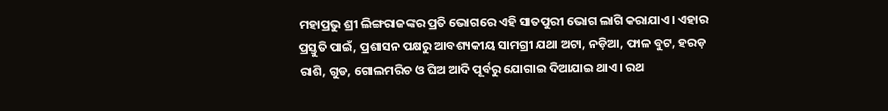ମହାପ୍ରଭୁ ଶ୍ରୀ ଲିଙ୍ଗରାଜଙ୍କର ପ୍ରତି ଭୋଗରେ ଏହି ସାତପୁରୀ ଭୋଗ ଲାଗି କରାଯାଏ। ଏହାର ପ୍ରସ୍ତୁତି ପାଇଁ, ପ୍ରଶାସନ ପକ୍ଷରୁ ଆବଶ୍ୟକୀୟ ସାମଗ୍ରୀ ଯଥା ଅଟା, ନଡ଼ିଆ, ଫାଳ ବୁଟ, ହରଡ଼ ରାଶି, ଗୁଡ, ଗୋଲମରିଚ ଓ ଘିଅ ଆଦି ପୂର୍ବରୁ ଯୋଗାଇ ଦିଆଯାଇ ଥାଏ। ରଥ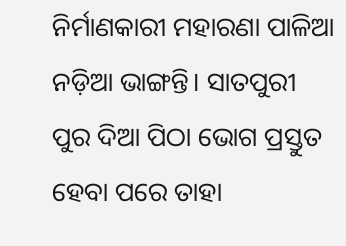ନିର୍ମାଣକାରୀ ମହାରଣା ପାଳିଆ ନଡ଼ିଆ ଭାଙ୍ଗନ୍ତି। ସାତପୁରୀ
ପୁର ଦିଆ ପିଠା ଭୋଗ ପ୍ରସ୍ତୁତ ହେବା ପରେ ତାହା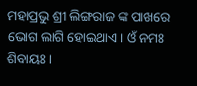ମହାପ୍ରଭୁ ଶ୍ରୀ ଲିଙ୍ଗରାଜ ଙ୍କ ପାଖରେ ଭୋଗ ଲାଗି ହୋଇଥାଏ। ଓଁ ନମଃ ଶିବାୟଃ।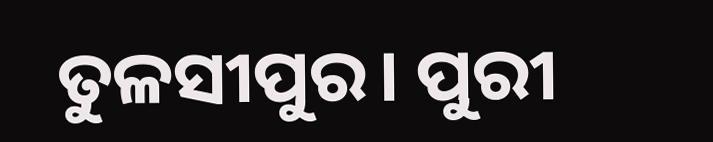ତୁଳସୀପୁର। ପୁରୀ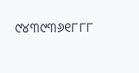୯୪୩୯୩୬୧୮୮୮